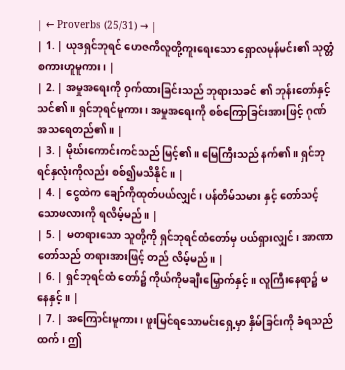| ← Proverbs (25/31) → |
| 1. | ယုဒရှင်ဘုရင် ဟေဇကိလူတို့ကူးရေးသော ရှောလမုန်မင်း၏ သုတ္တံစကားဟူမူကား၊ |
| 2. | အမှုအရေးကို ဝှက်ထားခြင်းသည် ဘုရားသခင် ၏ ဘုန်းတော်နှင့် သင်၏။ ရှင်ဘုရင်မူကား၊ အမှုအရေးကို စစ်ကြောခြင်းအားဖြင့် ဂုဏ်အသရေတည်၏။ |
| 3. | မိုဃ်းကောင်းကင်သည် မြင့်၏။ မြေကြီးသည် နက်၏။ ရှင်ဘုရင်နှလုံးကိုလည်း စစ်၍မသိနိုင်။ |
| 4. | ငွေထဲက ချော်ကိုထုတ်ပယ်လျှင်၊ ပန်တိမ်သမား နှင့် တော်သင့်သောဖလားကို ရလိမ့်မည်။ |
| 5. | မတရားသော သူတို့ကို ရှင်ဘုရင်ထံတော်မှ ပယ်ရှားလျှင်၊ အာဏာတော်သည် တရားအားဖြင့် တည် လိမ့်မည်။ |
| 6. | ရှင်ဘုရင်ထံ တော်၌ ကိုယ်ကိုမချီးမြှောက်နှင့်။ လူကြီးနေရာ၌ မနေနှင့်။ |
| 7. | အကြောင်းမူကား၊ ဖူးမြင်ရသောမင်းရှေ့မှာ နှိမ်ခြင်းကို ခံရသည်ထက်၊ ဤ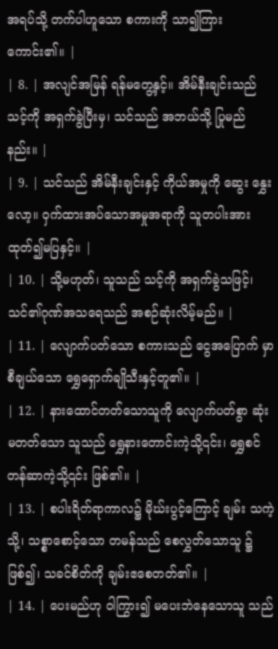အရပ်သို့ တက်ပါဟူသော စကားကို သာ၍ကြားကောင်း၏။ |
| 8. | အလျင်အမြန် ရန်မတွေ့နှင့်။ အိမ်နီးချင်းသည် သင့်ကို အရှက်ခွဲပြီးမှ၊ သင်သည် အဘယ်သို့ ပြုမည်နည်း။ |
| 9. | သင်သည် အိမ်နီးချင်းနှင့် ကိုယ်အမှုကို ဆွေး နွှေးလော့။ ဝှက်ထားအပ်သောအမှုအရာကို သူတပါးအား ထုတ်၍မပြနှင့်။ |
| 10. | သို့မဟုတ်၊ သူသည် သင့်ကို အရှက်ခွဲသဖြင့်၊ သင်၏ဂုဏ်အသရေသည် အစဉ်ဆုံးလိမ့်မည်။ |
| 11. | လျောက်ပတ်သော စကားသည် ငွေအပြောက် မှာ စီချယ်သော ရွှေရှောက်ချိုသီးနှင့်တူ၏။ |
| 12. | နားထောင်တတ်သောသူကို လျောက်ပတ်စွာ ဆုံးမတတ်သော သူသည် ရွှေနားတောင်းကဲ့သို့၎င်း၊ ရွှေစင်တန်ဆာကဲ့သို့၎င်း ဖြစ်၏။ |
| 13. | စပါးရိတ်ရာကာလ၌ မိုဃ်းပွင့်ကြောင့် ချမ်း သကဲ့သို့၊ သစ္စာစောင့်သော တမန်သည် စေလွှတ်သောသူ ၌ ဖြစ်၍၊ သခင်စိတ်ကို ချမ်းဧစေတတ်၏။ |
| 14. | ပေးမည်ဟု ဝါကြွား၍ မပေးဘဲနေသောသူ သည်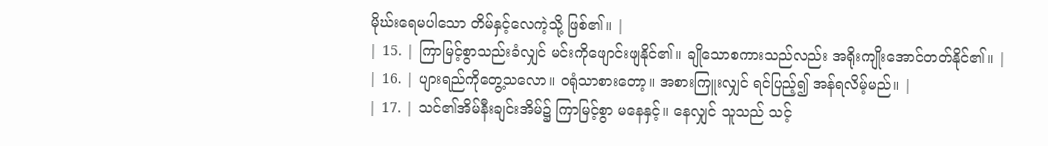မိုဃ်းရေမပါသော တိမ်နှင့်လေကဲ့သို့ ဖြစ်၏။ |
| 15. | ကြာမြင့်စွာသည်းခံလျှင် မင်းကိုဖျောင်းဖျနိုင်၏။ ချိုသောစကားသည်လည်း အရိုးကျိုးအောင်တတ်နိုင်၏။ |
| 16. | ပျားရည်ကိုတွေ့သလော။ ဝရုံသာစားတော့။ အစားကြူးလျှင် ရင်ပြည့်၍ အန်ရလိမ့်မည်။ |
| 17. | သင်၏အိမ်နီးချင်းအိမ်၌ ကြာမြင့်စွာ မနေနှင့်။ နေလျှင် သူသည် သင့်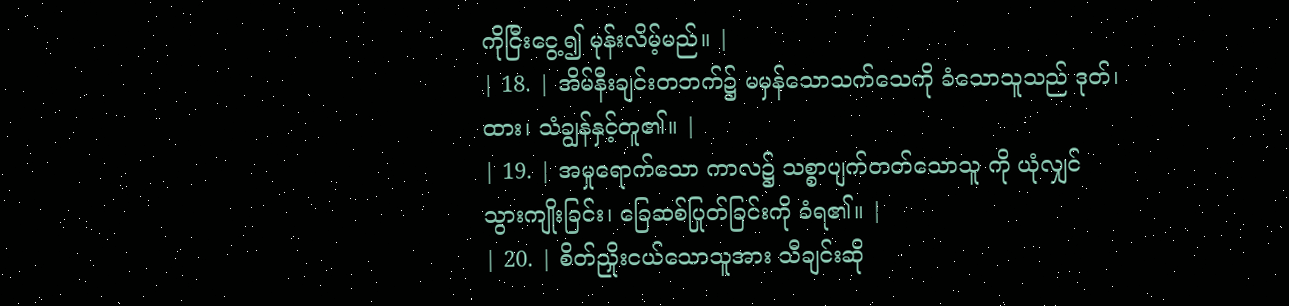ကိုငြီးငွေ့၍ မုန်းလိမ့်မည်။ |
| 18. | အိမ်နီးချင်းတဘက်၌ မမှန်သောသက်သေကို ခံသောသူသည် ဒုတ်၊ ထား၊ သံချွန်နှင့်တူ၏။ |
| 19. | အမှုရောက်သော ကာလ၌ သစ္စာပျက်တတ်သောသူ ကို ယုံလျှင် သွားကျိုးခြင်း၊ ခြေဆစ်ပြုတ်ခြင်းကို ခံရ၏။ |
| 20. | စိတ်ညှိုးငယ်သောသူအား သီချင်းဆို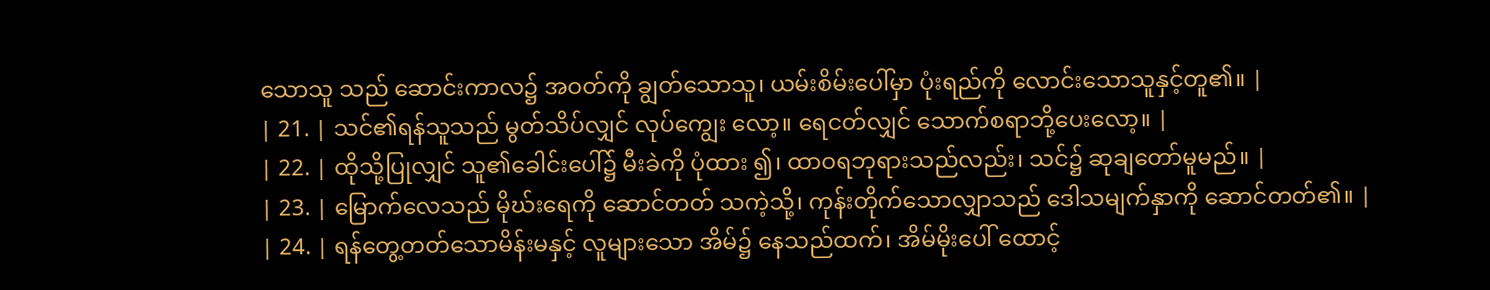သောသူ သည် ဆောင်းကာလ၌ အဝတ်ကို ချွတ်သောသူ၊ ယမ်းစိမ်းပေါ်မှာ ပုံးရည်ကို လောင်းသောသူနှင့်တူ၏။ |
| 21. | သင်၏ရန်သူသည် မွတ်သိပ်လျှင် လုပ်ကျွေး လော့။ ရေငတ်လျှင် သောက်စရာဘို့ပေးလော့။ |
| 22. | ထိုသို့ပြုလျှင် သူ၏ခေါင်းပေါ်၌ မီးခဲကို ပုံထား ၍၊ ထာဝရဘုရားသည်လည်း၊ သင်၌ ဆုချတော်မူမည်။ |
| 23. | မြောက်လေသည် မိုဃ်းရေကို ဆောင်တတ် သကဲ့သို့၊ ကုန်းတိုက်သောလျှာသည် ဒေါသမျက်နှာကို ဆောင်တတ်၏။ |
| 24. | ရန်တွေ့တတ်သောမိန်းမနှင့် လူများသော အိမ်၌ နေသည်ထက်၊ အိမ်မိုးပေါ် ထောင့်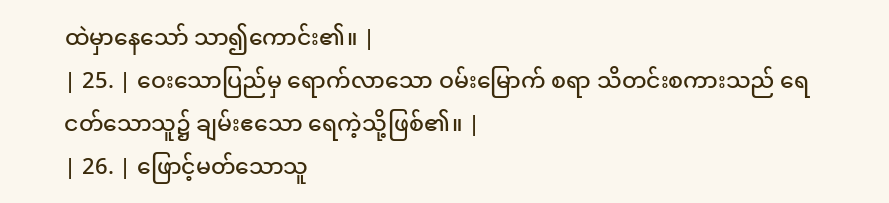ထဲမှာနေသော် သာ၍ကောင်း၏။ |
| 25. | ဝေးသောပြည်မှ ရောက်လာသော ဝမ်းမြောက် စရာ သိတင်းစကားသည် ရေငတ်သောသူ၌ ချမ်းဧသော ရေကဲ့သို့ဖြစ်၏။ |
| 26. | ဖြောင့်မတ်သောသူ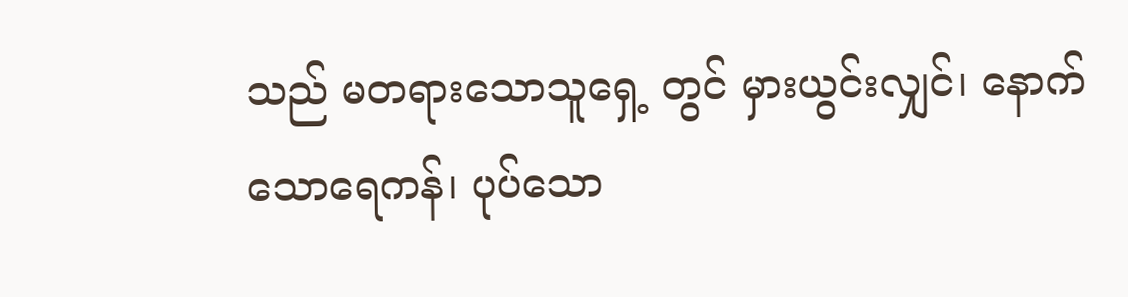သည် မတရားသောသူရှေ့ တွင် မှားယွင်းလျှင်၊ နောက်သောရေကန်၊ ပုပ်သော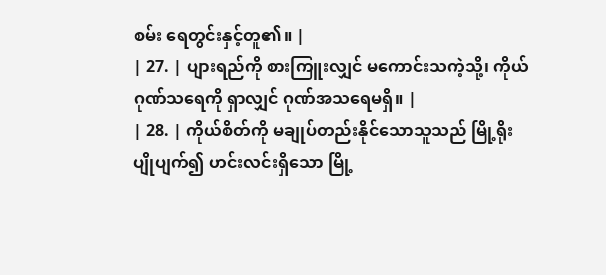စမ်း ရေတွင်းနှင့်တူ၏။ |
| 27. | ပျားရည်ကို စားကြူးလျှင် မကောင်းသကဲ့သို့၊ ကိုယ်ဂုဏ်သရေကို ရှာလျှင် ဂုဏ်အသရေမရှိ။ |
| 28. | ကိုယ်စိတ်ကို မချုပ်တည်းနိုင်သောသူသည် မြို့ရိုးပျိုပျက်၍ ဟင်းလင်းရှိသော မြို့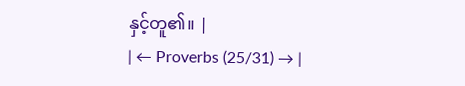နှင့်တူ၏။ |
| ← Proverbs (25/31) → |